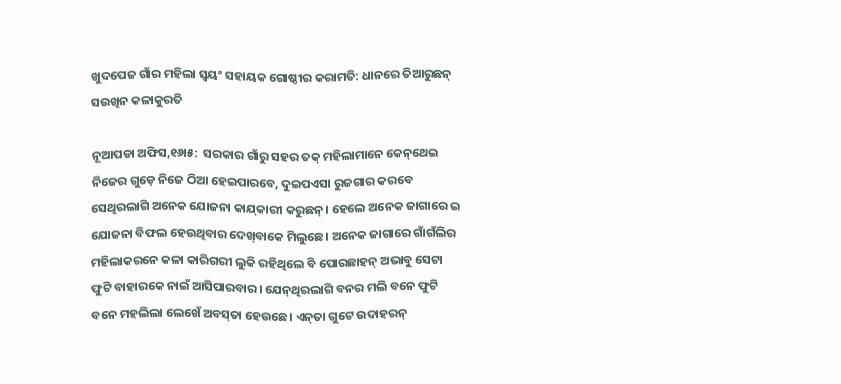ଖୁଦପେଜ ଗାଁର ମହିଲା ସ୍ବୟଂ ସହାୟକ ଗୋଷ୍ଠୀର କରାମତି: ଧାନରେ ତିଆରୁଛନ୍‌ ସଉଖିନ କଳାକୁରତି

ନୂଆପଡା ଅଫିସ,୧୬ା୫:  ସରକାର ଗାଁରୁ ସହର ତକ୍‌ ମହିଲାମାନେ କେନ୍‌ଥେଇ ନିଜେର ଗୁଡ଼େ ନିଜେ ଠିଆ ହେଇପାରବେ, ଦୁଇପଏସା ରୁଜଗାର କରବେ ସେଥିରଲାଗି ଅନେକ ଯୋଜନା କାଯ୍‌କାରୀ କରୁଛନ୍‌। ହେଲେ ଅନେକ ଜାଗାରେ ଇ ଯୋଜନା ବିଫଲ ହେଉଥିବାର ଦେଖ୍‌ବାକେ ମିଲୁଛେ। ଅନେକ ଜାଗାରେ ଗାଁଗଁଲିର ମହିଲାକରନେ କଳା କାରିଗରୀ ଲୁକି ରହିଥିଲେ ବି ପୋରଛାହନ୍‌ ଅଭାବୁ ସେଟା ଫୁଟି ବାହାରକେ ନାଇଁ ଆସିପାରବାର। ଯେନ୍‌ଥିରଲାଗି ବନର ମଲି ବନେ ଫୁଟି ବନେ ମହଲିଲା ଲେଖେଁ ଅବସ୍‌ତା ହେଉଛେ। ଏନ୍‌ତା ଗୁଟେ ଉଦାହରନ୍‌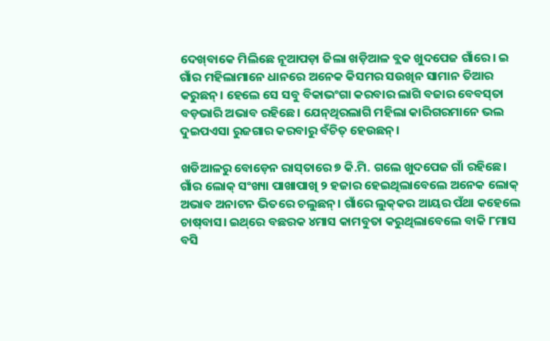ଦେଖ୍‌ବାକେ ମିଲିଛେ ନୂଆପଡ଼ା ଜିଲା ଖଡ଼ିଆଳ ବ୍ଲକ ଖୁଦପେଜ ଗାଁରେ। ଇ ଗାଁର ମହିଲାମାନେ ଧାନରେ ଅନେକ କିସମର ସଉଖିନ ସାମାନ ତିଆର କରୁଛନ୍‌। ହେଲେ ସେ ସବୁ ବିକାଭଂଗା କରବାର ଲାଗି ବଜାର ବେବସ୍‌ତା ବଡ଼ଭାରି ଅଭାବ ରହିଛେ। ଯେନ୍‌ଥିରଲାଗି ମହିଲା କାରିଗରମାନେ ଭଲ ଦୁଇପଏସା ରୁଜଗାର କରବାରୁ ବଁଚିତ୍‌ ହେଉଛନ୍‌।

ଖଡିଆଳରୁ ବୋଡ଼େନ ରାସ୍‌ତାରେ ୭ କି.ମି. ଗଲେ ଖୁଦପେଜ ଗାଁ ରହିଛେ। ଗାଁର ଲୋକ୍‌ ସଂଖ୍ୟା ପାଖାପାଖି ୨ ହଜାର ହେଇଥିଲାବେଲେ ଅନେକ ଲୋକ୍‌ ଅଭାବ ଅନାଟନ ଭିତରେ ଚଲୁଛନ୍‌। ଗାଁରେ ଲୁକ୍‌କର ଆୟର ପଁଥା କହେଲେ ଚାଷ୍‌ବାସ। ଇଥ୍‌ରେ ବଛରକ ୪ମାସ କାମବୁତା କରୁଥିଲାବେଲେ ବାକି ୮ମାସ ବସି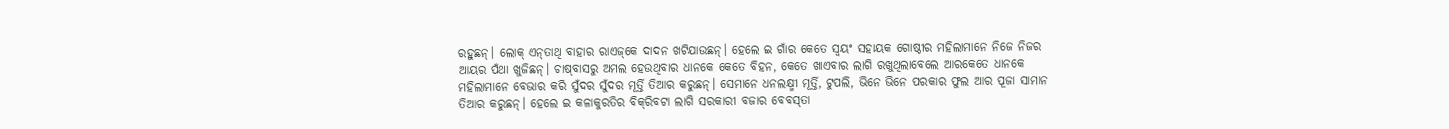ରହୁଛନ୍‌। ଲୋକ୍‌ ଏନ୍‌ତାଥି ବାହାର ରାଏଜ୍‌କେ ଦାଦନ ଖଟିଯାଉଛନ୍‌। ହେଲେ ଇ ଗାଁର କେତେ ସ୍ବୟଂ ସହାୟକ ଗୋଷ୍ଠୀର ମହିଲାମାନେ ନିଜେ ନିଜର ଆୟର ପଁଥା ଖୁଜିଛନ୍‌। ଚାଷ୍‌ବାସରୁ ଅମଲ ହେଉଥିବାର ଧାନକେ କେତେ ବିହନ, କେତେ ଖାଏବାର ଲାଗି ରଖୁଥିଲାବେଲେ ଆରକେତେ ଧାନକେ ମହିଲାମାନେ ବେଭାର କରି ସୁଁଦର ସୁଁଦର ମୂର୍ତ୍ତି ତିଆର କରୁଛନ୍‌। ସେମାନେ ଧନଲକ୍ଷ୍ମୀ ମୂର୍ତ୍ତି, ଟୁପଲି, ଭିନେ ଭିନେ ପରକାର ଫୁଲ ଆର ପୂଜା ସାମାନ ତିଆର କରୁଛନ୍‌। ହେଲେ ଇ କଳାକୁରତିର ବିକ୍‌ରିବଟା ଲାଗି ସରକାରୀ ବଜାର ବେବସ୍‌ତା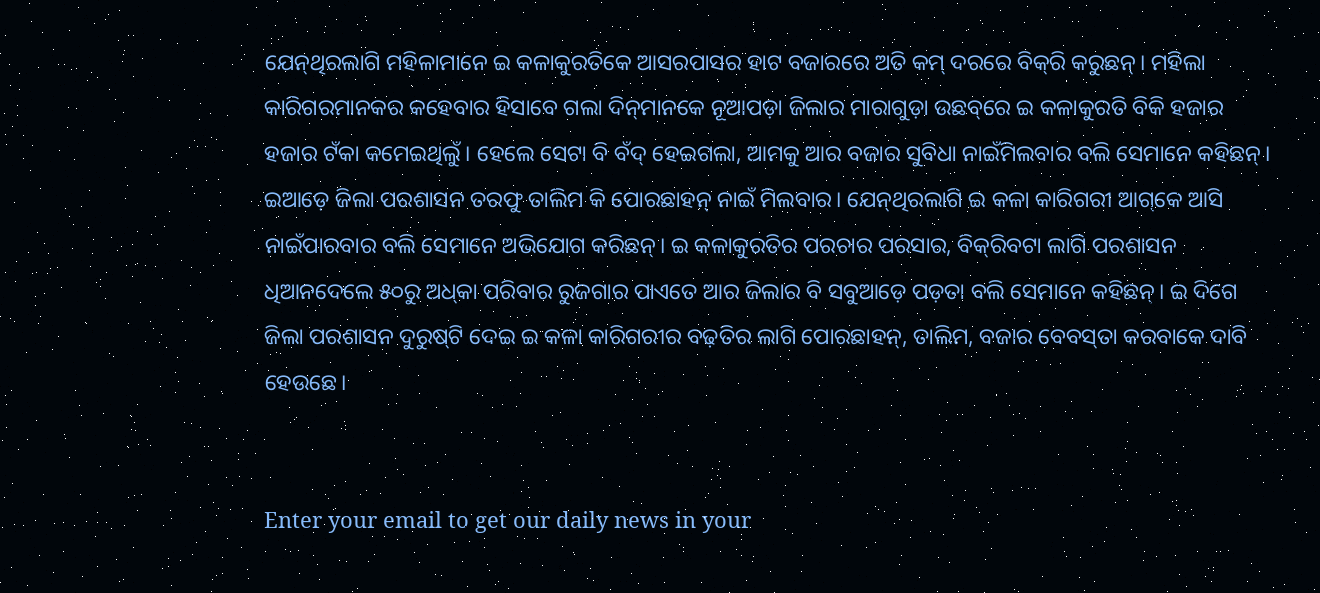ଯେନ୍‌ଥିରଲାଗି ମହିଳାମାନେ ଇ କଳାକୁରତିକେ ଆସରପାସର ହାଟ ବଜାରରେ ଅତି କମ୍‌ ଦରରେ ବିକ୍‌ରି କରୁଛନ୍‌। ମହିଲା କାରିଗରମାନକର କହେବାର ହିସାବେ ଗଲା ଦିନ୍‌ମାନକେ ନୂଆପଡ଼ା ଜିଲାର ମାରାଗୁଡ଼ା ଉଛବ୍‌ରେ ଇ କଳାକୁରତି ବିକି ହଜାର ହଜାର ଟଁକା କମେଇଥିଲୁଁ। ହେଲେ ସେଟା ବି ବଁଦ୍‌ ହେଇଗଲା, ଆମକୁ ଆର ବଜାର ସୁବିଧା ନାଇଁମିଲବାର ବଲି ସେମାନେ କହିଛନ୍‌। ଇଆଡ଼େ ଜିଲା ପରଶାସନ ତରଫୁ ତାଲିମ କି ପୋରଛାହନ୍‌ ନାଇଁ ମିଲବାର। ଯେନ୍‌ଥିରଲାଗି ଇ କଳା କାରିଗରୀ ଆଗ୍‌କେ ଆସି ନାଇଁପାରବାର ବଲି ସେମାନେ ଅଭିଯୋଗ କରିଛନ୍‌। ଇ କଳାକୁରତିର ପରଚାର ପରସାର, ବିକ୍‌ରିବଟା ଲାଗି ପରଶାସନ ଧିଆନଦେଲେ ୫୦ରୁ ଅଧ୍‌କା ପରିବାର ରୁଜଗାର ପାଏତେ ଆର ଜିଲାର ବି ସବୁଆଡ଼େ ପଡ଼ତା ବଲି ସେମାନେ କହିଛନ୍‌। ଇ ଦିଗେ ଜିଲା ପରଶାସନ ଦୁରୁଷ୍‌ଟି ଦେଇ ଇ କଳା କାରିଗରୀର ବଢ଼ତିର ଲାଗି ପୋରଛାହନ୍‌, ତାଲିମ, ବଜାର ବେବସ୍‌ତା କରବାକେ ଦାବି ହେଉଛେ।


Enter your email to get our daily news in your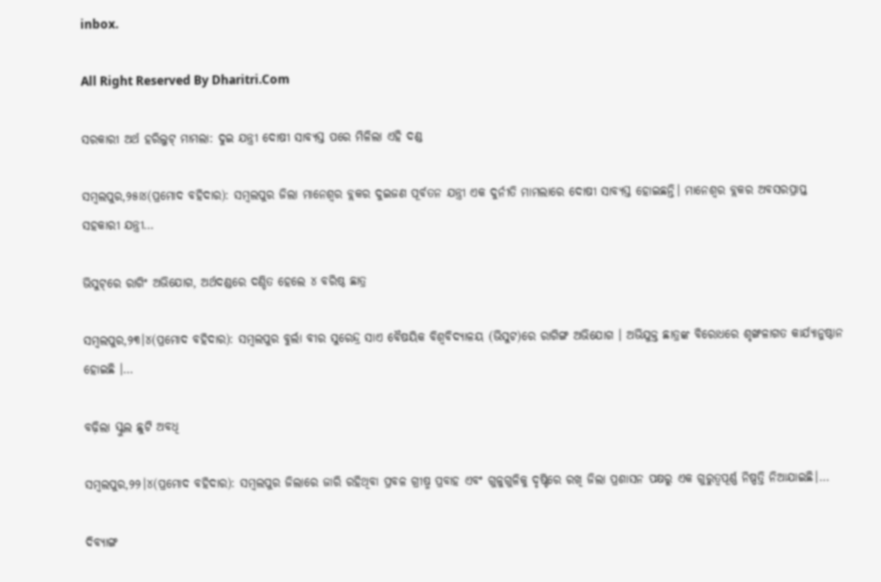inbox.

All Right Reserved By Dharitri.Com

ସରକାରୀ ଅର୍ଥ ହରିଲୁଟ୍‌ ମାମଲା: ଦୁଇ ଯନ୍ତ୍ରୀ ଦୋଷୀ ସାବ୍ୟସ୍ତ ପରେ ମିଳିଲା ଏହି ଦଣ୍ଡ

ସମ୍ବଲପୁର,୨୫ା୪(ପ୍ରମୋଦ ବହିଦାର): ସମ୍ବଲପୁର ଜିଲା ମାନେଶ୍ୱର ବ୍ଲକର ଦୁଇଜଣ ପୂର୍ବତନ ଯନ୍ତ୍ରୀ ଏକ ଦୁର୍ନୀତି ମାମଲାରେ ଦୋଷୀ ସାବ୍ୟସ୍ତ ହୋଇଛନ୍ତି। ମାନେଶ୍ୱର ବ୍ଲକର ଅବସରପ୍ରାପ୍ତ ସହକାରୀ ଯନ୍ତ୍ରୀ…

ଭିସୁଟ୍‌ରେ ରାଗିଂ ଅଭିଯୋଗ, ଅର୍ଥଦଣ୍ଡରେ ଦଣ୍ଡିତ ହେଲେ ୪ ବରିଷ୍ଠ ଛାତ୍ର

ସମ୍ବଲପୁର,୨୩।୪(ପ୍ରମୋଦ ବହିଦାର): ସମ୍ବଲପୁର ବୁର୍ଲା ବୀର ସୁରେନ୍ଦ୍ର ସାଏ ବୈଷୟିକ ବିଶ୍ୱବିଦ୍ୟାଳୟ (ଭିସୁଟ)ରେ ରାଗିଙ୍ଗ ଅଭିଯୋଗ । ଅଭିଯୁକ୍ତ ଛାତ୍ରଙ୍କ ବିରୋଧରେ ଶୃଙ୍ଖଳାଗତ କାର୍ଯ୍ୟାନୁଷ୍ଠାନ ହୋଇଛି ।…

ବଢ଼ିଲା ସ୍କୁଲ ଛୁଟି ଅବଧି

ସମ୍ବଲପୁର,୨୨।୪(ପ୍ରମୋଦ ବହିଦାର): ସମ୍ବଲପୁର ଜିଲାରେ ଜାରି ରହିଥିବା ପ୍ରବଳ ଗ୍ରୀଷ୍ମ ପ୍ରବାହ ଏବଂ ଗୁଳୁଗୁଳିକୁ ଦୃଷ୍ଟିରେ ରଖି ଜିଲା ପ୍ରଶାସନ ପକ୍ଷରୁ ଏକ ଗୁରୁତ୍ୱପୂର୍ଣ୍ଣ ନିଷ୍ପତ୍ତି ନିଆଯାଇଛି।…

ଦିବ୍ୟାଙ୍ଗ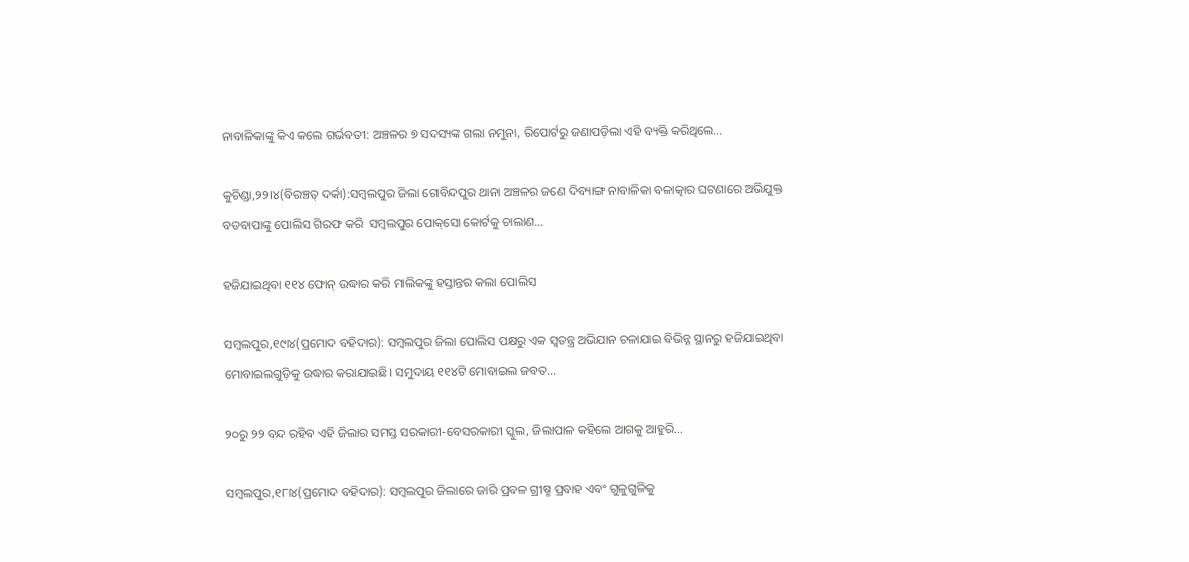ନାବାଳିକାଙ୍କୁ କିଏ କଲେ ଗର୍ଭବତୀ: ଅଞ୍ଚଳର ୭ ସଦସ୍ୟଙ୍କ ଗଲା ନମୁନା, ରିପୋର୍ଟରୁ ଜଣାପଡ଼ିଲା ଏହି ବ୍ୟକ୍ତି କରିଥିଲେ…

କୁଚିଣ୍ଡା,୨୨।୪(ବିରଞ୍ଚତ୍ ଦର୍କା):ସମ୍ବଲପୁର ଜିଲା ଗୋବିନ୍ଦପୁର ଥାନା ଅଞ୍ଚଳର ଜଣେ ଦିବ୍ୟାଙ୍ଗ ନାବାଳିକା ବଳାତ୍କାର ଘଟଣାରେ ଅଭିଯୁକ୍ତ ବଡବାପାଙ୍କୁ ପୋଲିସ ଗିରଫ କରି  ସମ୍ବଲପୁର ପୋକ୍‌ସୋ କୋର୍ଟକୁ ଚାଲାଣ…

ହଜିଯାଇଥିବା ୧୧୪ ଫୋନ୍‌ ଉଦ୍ଧାର କରି ମାଲିକଙ୍କୁ ହସ୍ତାନ୍ତର କଲା ପୋଲିସ

ସମ୍ବଲପୁର,୧୯ା୪(ପ୍ରମୋଦ ବହିଦାର): ସମ୍ବଲପୁର ଜିଲା ପୋଲିସ ପକ୍ଷରୁ ଏକ ସ୍ବତନ୍ତ୍ର ଅଭିଯାନ ଚଳାଯାଇ ବିଭିନ୍ନ ସ୍ଥାନରୁ ହଜିଯାଇଥିବା ମୋବାଇଲଗୁଡ଼ିକୁ ଉଦ୍ଧାର କରାଯାଇଛି। ସମୁଦାୟ ୧୧୪ଟି ମୋବାଇଲ ଜବତ…

୨୦ରୁ ୨୨ ବନ୍ଦ ରହିବ ଏହି ଜିଲାର ସମସ୍ତ ସରକାରୀ-ବେସରକାରୀ ସ୍କୁଲ, ଜିଲାପାଳ କହିଲେ ଆଗକୁ ଆହୁରି…

ସମ୍ବଲପୁର,୧୮ା୪(ପ୍ରମୋଦ ବହିଦାର): ସମ୍ବଲପୁର ଜିଲାରେ ଜାରି ପ୍ରବଳ ଗ୍ରୀଷ୍ମ ପ୍ରବାହ ଏବଂ ଗୁଳୁଗୁଳିକୁ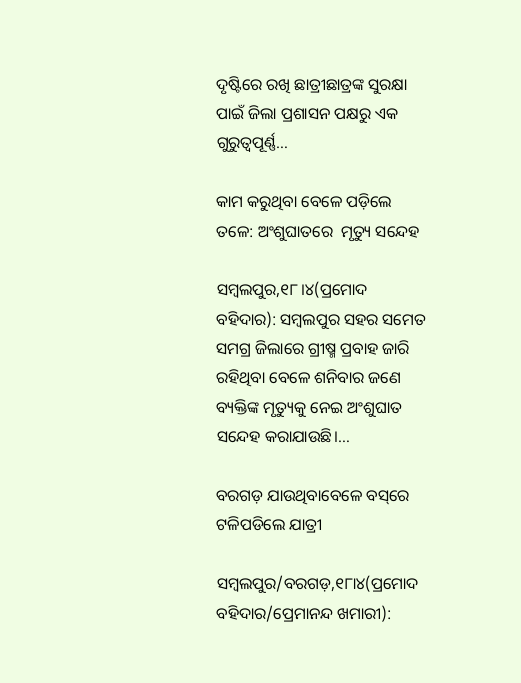ଦୃଷ୍ଟିରେ ରଖି ଛାତ୍ରୀଛାତ୍ରଙ୍କ ସୁରକ୍ଷା ପାଇଁ ଜିଲା ପ୍ରଶାସନ ପକ୍ଷରୁ ଏକ ଗୁରୁତ୍ୱପୂର୍ଣ୍ଣ…

କାମ କରୁଥିବା ବେଳେ ପଡ଼ିଲେ ତଳେ: ଅଂଶୁଘାତରେ  ମୃତ୍ୟୁ ସନ୍ଦେହ

ସମ୍ବଲପୁର,୧୮।୪(ପ୍ରମୋଦ ବହିଦାର): ସମ୍ବଲପୁର ସହର ସମେତ ସମଗ୍ର ଜିଲାରେ ଗ୍ରୀଷ୍ମ ପ୍ରବାହ ଜାରି ରହିଥିବା ବେଳେ ଶନିବାର ଜଣେ ବ୍ୟକ୍ତିଙ୍କ ମୃତ୍ୟୁକୁ ନେଇ ଅଂଶୁଘାତ ସନ୍ଦେହ କରାଯାଉଛି।…

ବରଗଡ଼ ଯାଉଥିବାବେଳେ ବସ୍‌ରେ ଟଳିପଡିଲେ ଯାତ୍ରୀ

ସମ୍ବଲପୁର/ବରଗଡ଼,୧୮ା୪(ପ୍ରମୋଦ ବହିଦାର/ପ୍ରେମାନନ୍ଦ ଖମାରୀ):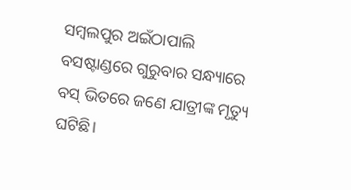ସମ୍ବଲପୁର ଅଇଁଠାପାଲି ବସଷ୍ଟାଣ୍ଡରେ ଗୁରୁବାର ସନ୍ଧ୍ୟାରେ ବସ୍‌ ଭିତରେ ଜଣେ ଯାତ୍ରୀଙ୍କ ମୃତ୍ୟୁ ଘଟିଛି।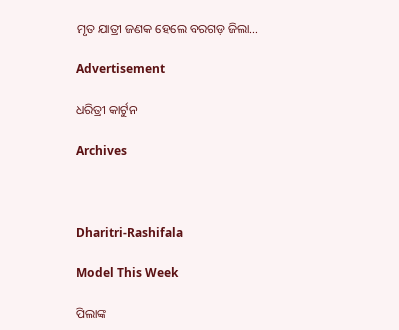ମୃତ ଯାତ୍ରୀ ଜଣକ ହେଲେ ବରଗଡ଼ ଜିଲା…

Advertisement

ଧରିତ୍ରୀ କାର୍ଟୁନ

Archives



Dharitri-Rashifala

Model This Week

ପିଲାଙ୍କ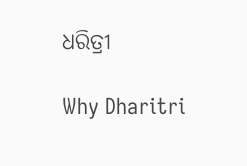ଧରିତ୍ରୀ

Why Dharitri